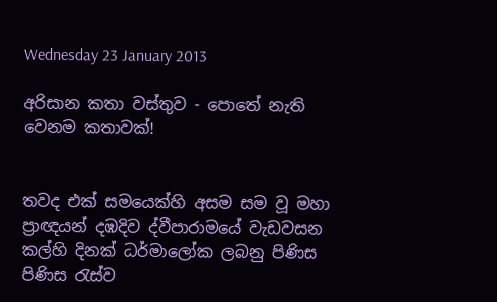Wednesday 23 January 2013

අරිසාන කතා වස්තුව - පොතේ නැති වෙනම කතාවක්!


තවද එක් සමයෙක්හි අසම සම වූ මහා ප්‍රාඥයන් දඹදිව ද්වීපාරාමයේ වැඩවසන කල්හි දිනක් ධර්මාලෝක ලබනු පිණිස පිණිස රැස්ව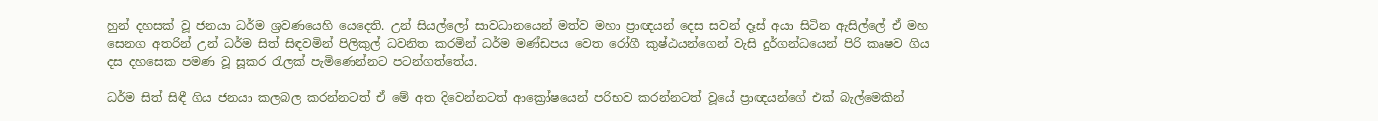හුන් දහසක් වූ ජනයා ධර්ම ශ්‍රවණයෙහි යෙදෙති. උන් සියල්ලෝ සාවධානයෙන් මත්ව මහා ප්‍රාඥයන් දෙස සවන් දෑස් අයා සිටින ඇසිල්ලේ ඒ මහ සෙනග අතරින් උන් ධර්ම සිත් සිඳවමින් පිලිකුල් ධවනිත කරමින් ධර්ම මණ්ඩපය වෙත රෝගී කුෂ්ඨයන්ගෙන් වැසි දුර්ගන්ධයෙන් පිරි කෘෂව ගිය දස දහසෙක පමණ වූ සූකර රැලක් පැමිණෙන්නට පටන්ගත්තේය.

ධර්ම සිත් සිඳී ගිය ජනයා කලබල කරන්නටත් ඒ මේ අත දිවෙන්නටත් ආක්‍රෝෂයෙන් පරිභව කරන්නටත් වූයේ ප්‍රාඥයන්ගේ එක් බැල්මෙකින්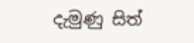දැමුණු සිත්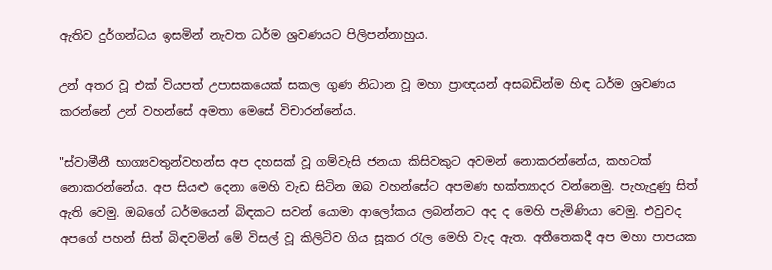ඇතිව දුර්ගන්ධය ඉසමින් නැවත ධර්ම ශ්‍රවණයට පිලිපන්නාහුය.

උන් අතර වූ එක් වියපත් උපාසකයෙක් සකල ගුණ නිධාන වූ මහා ප්‍රාඥයන් අසබඩින්ම හිඳ ධර්ම ශ්‍රවණය කරන්නේ උන් වහන්සේ අමතා මෙසේ විචාරන්නේය.

"ස්වාමීනී භාග්‍යවතුන්වහන්ස අප දහසක් වූ ගම්වැසි ජනයා කිසිවකුට අවමන් නොකරන්නේය, කහටක් නොකරන්නේය. අප සියළු දෙනා මෙහි වැඩ සිටින ඔබ වහන්සේට අපමණ භක්ත්‍යාදර ‍වන්නෙමු. පැහැදුණු සිත් ඇති වෙමු. ඔබගේ ධර්මයෙන් බිඳකට සවන් යොමා ආලෝකය ලබන්නට අද ද මෙහි පැමිණියා වෙමු. එවුවද අපගේ පහන් සිත් බිඳවමින් මේ විසල් වූ කිලිටිව ගිය සූකර රැල මෙහි වැද ඇත. අතීතෙකදී අප මහා පාපයක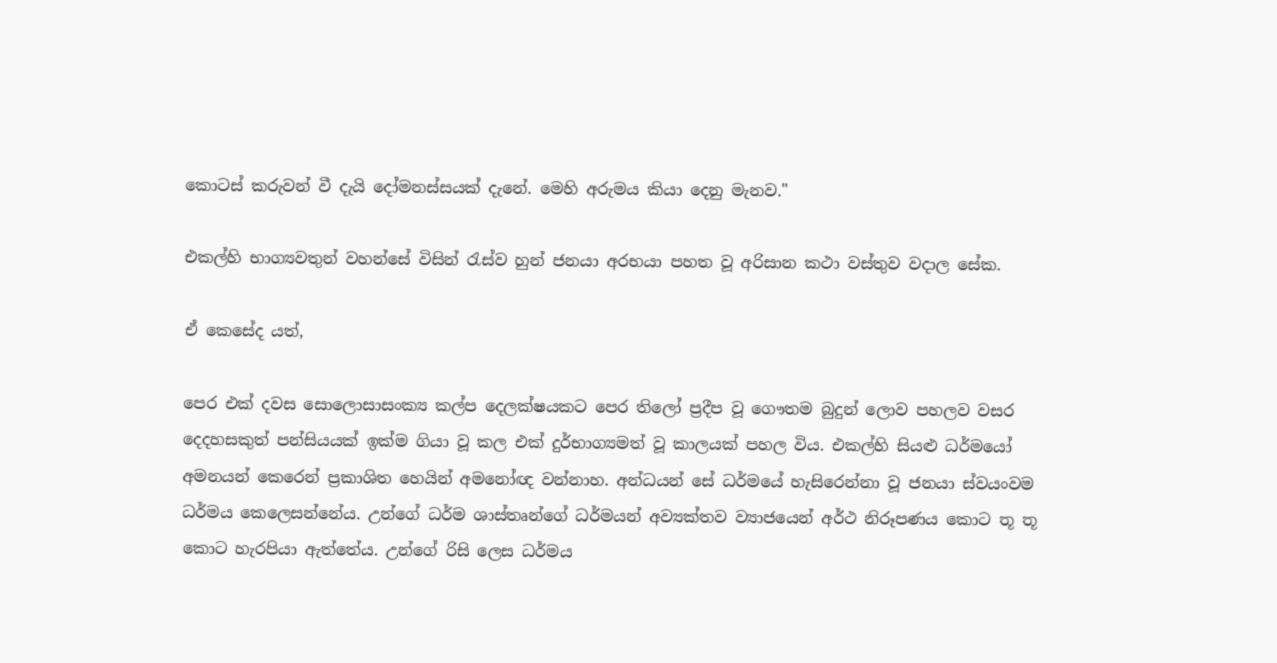කොටස් කරුවන් වී දැයි දෝමනස්සයක් දැනේ. මෙහි අරුමය කියා දෙනු මැනව."

එකල්හි භාග්‍යවතුන් වහන්සේ විසින් රැස්ව හුන් ජනයා අරභයා පහත වූ අරිසාන කථා වස්තුව වදාල සේක.

ඒ කෙසේද යත්,

පෙර එක් දවස සොලොසාසංක්‍ය කල්ප දෙලක්ෂයකට පෙර තිලෝ ප්‍රදීප වූ ගෞතම බුදුන් ලොව පහලව වසර දෙදහසකුත් පන්සියයක් ඉක්ම ගියා වූ කල එක් දුර්භාග්‍යමත් වූ කාලයක් පහල විය. එකල්හි සියළු ධර්මයෝ අමනයන් කෙරෙන් ප්‍රකාශිත හෙයින් අමනෝඥ වන්නාහ. අන්ධයන් සේ ධර්මයේ හැසිරෙන්නා වූ ජනයා ස්වයංවම ධර්මය කෙලෙසන්නේය. උන්ගේ ධර්ම ශාස්තෘන්ගේ ධර්මයන් අව්‍යක්තව ව්‍යාජයෙන් අර්ථ නිරූපණය කොට තූ තූ කොට හැරපියා ඇත්තේය. උන්ගේ රිසි ලෙස ධර්මය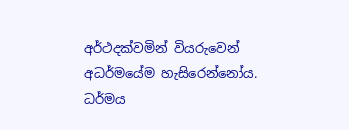අර්ථදක්වමින් වියරුවෙන් අධර්මයේම හැසිරෙන්නෝය. ධර්මය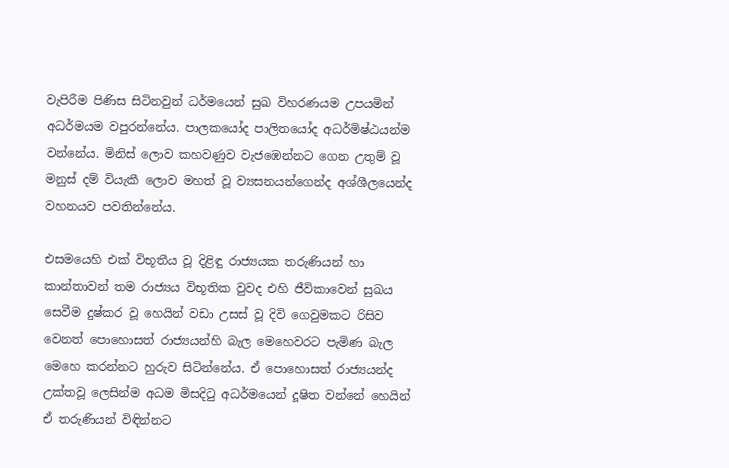වැපිරීම පිණිස සිටිනවුන් ධර්මයෙන් සුඛ විහරණයම උපයමින් අධර්මයම වපුරන්නේය. පාලකයෝද පාලිතයෝද අධර්මිෂ්ඨයන්ම වන්නේය. මිනිස් ලොව කහවණුව වැජඹෙන්නට ගෙන උතුම් වූ මනුස් දම් වියැකී ලොව මහත් වූ ව්‍යසනයන්ගෙන්ද අශ්ශීලයෙන්ද වහනයව පවතින්නේය.

එසමයෙහි එක් විභූතීය වූ දිළිඳු රාජ්‍යයක තරුණියන් හා කාන්තාවන් තම රාජ්‍යය විභූතික වුවද එහි ජීවිකාවෙන් සුඛය සෙවීම දුෂ්කර වූ හෙයින් වඩා උසස් වූ දිවි ගෙවුමකට රිසිව වෙනත් පොහොසත් රාජ්‍යයන්හි බැල මෙහෙවරට පැමිණ බැල මෙහෙ කරන්නට හුරුව සිටින්නේය. ඒ පොහොසත් රාජ්‍යයන්ද උක්තවූ ලෙසින්ම අධම මිසදිටු අධර්මයෙන් දූෂිත වන්නේ හෙයින් ඒ තරුණියන් විඳින්නට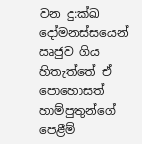වන දු:ක්ඛ දෝමනස්සයෙන් ඍජුව ගිය හිතැත්තේ ඒ පොහොසත් හාම්පුතුන්ගේ පෙළීම්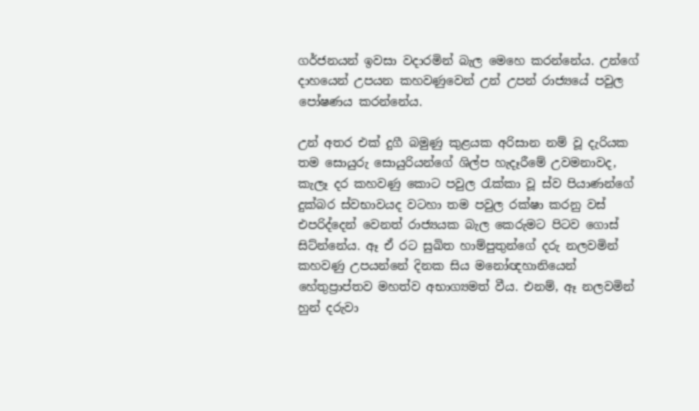ගර්ජනයන් ඉවසා වදාරමින් බැල මෙහෙ කරන්නේය. උන්ගේ දාහයෙන් උපයන කහවණුවෙන් උන් උපන් රාජ්‍යයේ පවුල පෝෂණය කරන්නේය.

උන් අතර එක් දුගී බමුණු කුළයක අරිසාන නම් වූ දැරියක තම සොයුරු සොයුරියන්ගේ ශිල්ප හැදෑරීමේ උවමනාවද, කැලෑ දර කහවණු කොට පවුල රැක්කා වූ ස්ව පියාණන්ගේ දුක්බර ස්වභාවයද වටහා තම පවුල රක්ෂා කරනු වස් එපරිද්දෙන් වෙනත් රාජ්‍යයක බැල කෙරුමට පිටව ගොස් සිට්න්නේය. ඈ ඒ රට සුඛිත හාම්පුතුන්ගේ දරු නලවමින් කහවණු උපයන්නේ දිනක සිය මනෝඥහානියෙන් හේතුප්‍රාප්තව මහත්ව අභාග්‍යමත් වීය. එනම්, ඈ නලවමින් හුන් දරුවා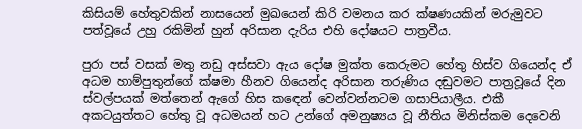කිසියම් හේතුවකින් නාසයෙන් මුඛයෙන් කිරි වමනය කර ක්ෂණයකින් මරුමුවට පත්වූයේ උහු රකිමින් හුන් අරිසාන දැරිය එහි දෝෂයට පාත්‍රවීය.

පුරා පස් වසක් මතු නඩු අස්සවා ඇය දෝෂ මුක්ත කෙරුමට හේතු හිස්ව ගියෙන්ද ඒ අධම හාම්පුතුන්ගේ ක්ෂමා හීනව ගියෙන්ද අරිසාන තරුණිය දඬුවමට පාත්‍රවූයේ දින ස්වල්පයක් මත්තෙන් ඇගේ හිස කඳෙන් වෙන්වන්නටම ගසාපියාලීය. එකී අකටයුත්තට හේතු වූ අධමයන් හට උන්ගේ අමනුෂ්‍යය වූ නීතිය මිනිස්කම දෙවෙනි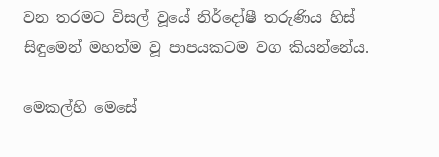වන තරමට විසල් වූයේ නිර්දෝෂී තරුණිය හිස් සිඳුමෙන් මහත්ම වූ පාපයකටම වග කියන්නේය.

මෙකල්හි මෙසේ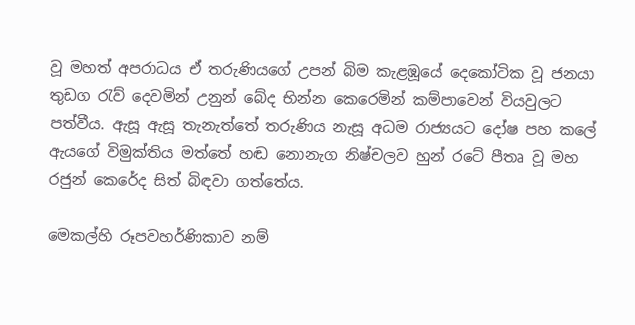වූ මහත් අපරාධය ඒ තරුණියගේ උපන් බිම කැළඹූයේ දෙකෝටික වූ ජනයා තුඩග රැව් දෙවමින් උනුන් බේද භින්න කෙරෙමින් කම්පාවෙන් වියවුලට පත්වීය. ඇසූ ඇසූ තැනැත්තේ තරුණිය නැසූ අධම රාජ්‍යයට දෝෂ පහ කලේ ඇයගේ විමුක්තිය මත්තේ හඬ නොනැග නිෂ්චලව හුන් රටේ පීතෘ වූ මහ රජුන් කෙරේද සිත් බිඳවා ගත්තේය.

මෙකල්හි රූපවහර්ණිකාව නම්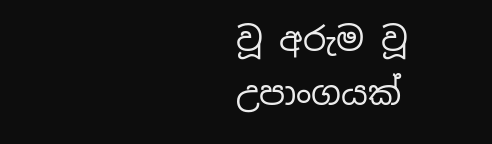වූ අරුම වූ උපාංගයක්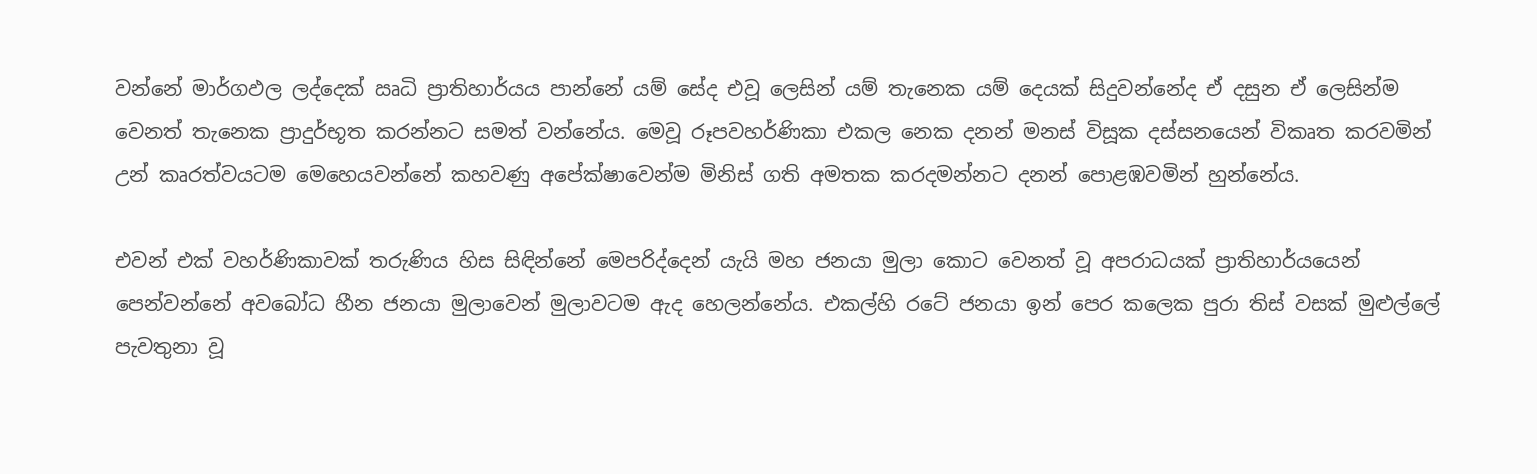වන්නේ මාර්ගඵල ලද්දෙක් ඍධි ප්‍රාතිහාර්යය පාන්නේ යම් සේද එවූ ලෙසින් යම් තැනෙක යම් දෙයක් සිදුවන්නේද ඒ දසුන ඒ ලෙසින්ම වෙනත් තැනෙක ප්‍රාදුර්භූත කරන්නට සමත් වන්නේය. මෙවූ රූපවහර්ණිකා එකල නෙක දනන් මනස් විසූක දස්සනයෙන් විකෘත කරවමින් උන් කෘරත්වයටම මෙහෙයවන්නේ කහවණු අපේක්ෂාවෙන්ම මිනිස් ගති අම‍තක කරදමන්නට දනන් පොළඹවමින් හුන්නේය.

එවන් එක් වහර්ණිකාවක් තරුණිය හිස සිඳින්නේ මෙපරිද්දෙන් යැයි මහ ජනයා මුලා කොට වෙනත් වූ අපරාධයක් ප්‍රාතිහාර්යයෙන් පෙන්වන්නේ අවබෝධ හීන ජනයා මුලාවෙන් මුලාවටම ඇද හෙලන්නේය. එකල්හි රටේ ජනයා ඉන් පෙර කලෙක පුරා තිස් වසක් මුළුල්ලේ පැවතුනා වූ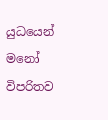යුධයෙන් මනෝ විපරිතව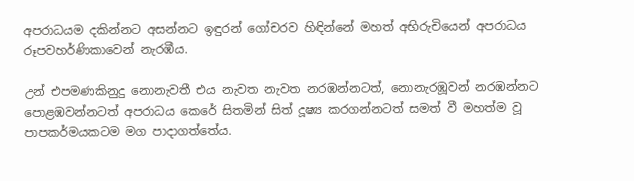අපරාධයම දකින්නට අසන්නට ඉඳුරන් ගෝචරව හිඳින්නේ මහත් අභිරුචියෙන් අපරාධය රූපවහර්ණිකාවෙන් නැරඹීය.

උන් එපමණකිනුදු නොනැවතී එය නැවත නැවත නරඹන්නටත්, නොනැරඹූවන් නරඹන්නට පොළඹවන්නටත් අපරාධය කෙරේ සිතමින් සිත් දූෂ්‍ය කරගන්නටත් සමත් වී මහත්ම වූ පාපකර්මයකටම මග පාදාගත්තේය.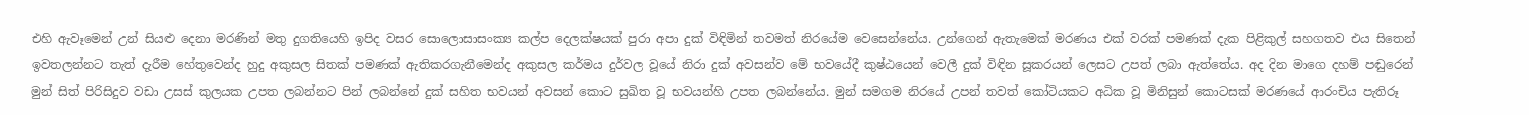එහි ඇවෑමෙන් උන් සියළු දෙනා මරණින් මතු දුගතියෙහි ඉපිද වසර සොලොසාසංක්‍ය කල්ප දෙලක්ෂයක් පුරා අපා දුක් විඳිමින් තවමත් නිරයේම වෙසෙන්නේය. උන්ගෙන් ඇතැමෙක් මරණය එක් වරක් පමණක් දැක පිළිකුල් සහගතව එය සිතෙන් ඉවතලන්නට තැත් දැරීම හේතුවෙන්ද හුදු අකුසල සිතක් පමණක් ඇතිකරගැනීමෙන්ද අකුසල කර්මය දුර්වල වූයේ නිරා දුක් අවසන්ව මේ භවයේදී කුෂ්ඨයෙන් වෙලී දුක් විඳින සූකරයන් ලෙසට උපත් ලබා ඇත්තේය. අද දින මාගෙ දහම් පඬුරෙන් මුන් සිත් පිරිසිදුව වඩා උසස් කුලයක උපත ලබන්නට පින් ලබන්නේ දුක් සහිත භවයන් අවසන් කොට සුඛිත වූ භවයන්හි උපත ලබන්නේය. මුන් සමගම නිරයේ උපන් තවත් කෝටියකට අධික වූ මිනිසුන් කොටසක් මරණයේ ආරංචිය පැතිරූ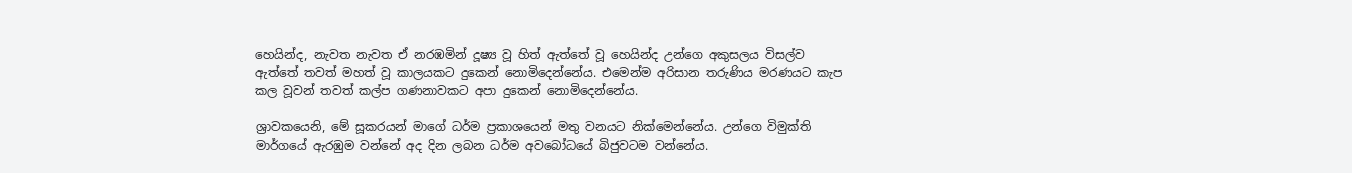හෙයින්ද, නැවත නැවත ඒ නරඹමින් දූෂ්‍ය වූ හිත් ඇත්තේ වූ හෙයින්ද උන්ගෙ අකුසලය විසල්ව ඇත්තේ තවත් මහත් වූ කාලයකට දුකෙන් නොමිදෙන්නේය. එමෙන්ම අරිසාන තරුණිය මරණයට කැප කල වූවන් තවත් කල්ප ගණනාවකට අපා දුකෙන් නොමිදෙන්නේය.

ශ්‍රාවකයෙනි, මේ සූකරයන් මාගේ ධර්ම ප්‍රකාශයෙන් මතු වනයට නික්මෙන්නේය. උන්ගෙ විමුක්ති මාර්ගයේ ඇරඹුම වන්නේ අද දින ලබන ධර්ම අවබෝධයේ බිජුවටම වන්නේය.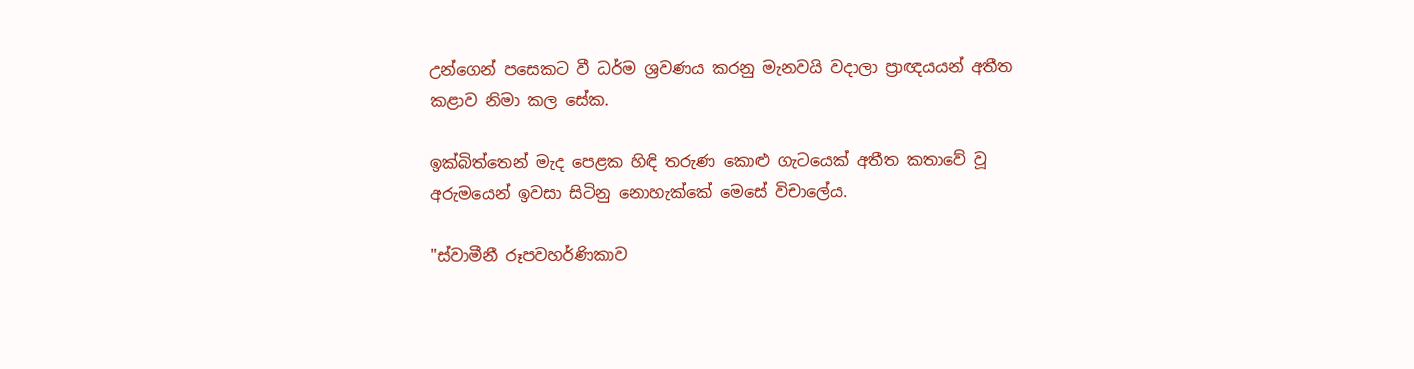උන්ගෙන් පසෙකට වී ධර්ම ශ්‍රවණය කරනු මැනවයි වදාලා ප්‍රාඥයයන් අතීත කළාව නිමා කල සේක.

ඉක්බිත්තෙන් මැද පෙළක හිඳි තරුණ කොළු ගැටයෙක් අතීත කතාවේ වූ අරුමයෙන් ඉවසා සිටිනු නොහැක්කේ මෙසේ විචාලේය.

"ස්වාමීනී රූපවහර්ණිකාව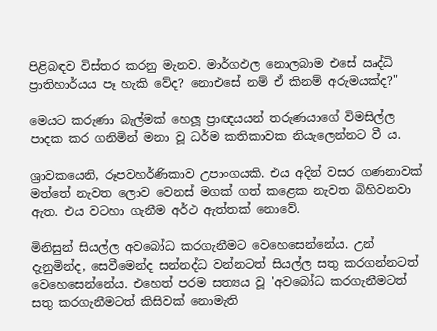පිළිබඳව විස්තර කරනු මැනව. මාර්ගඵල නොලබාම එසේ ඍද්ධි ප්‍රාතිහාර්යය පෑ හැකි වේද? නොඑසේ නම් ඒ කිනම් අරුමයක්ද?"

මෙයට කරුණා බැල්මක් හෙලූ ප්‍රාඥයයන් තරුණයාගේ විමසිල්ල පාදක කර ගනිමින් මනා වූ ධර්ම කතිකාවක නියැලෙන්නට වී ය.

ශ්‍රාවකයෙනි, රූපවහර්ණිකාව උපාංගයකි. එය අදින් වසර ගණනාවක් මත්තේ නැවත ලොව වෙනස් මගක් ගත් කළෙක නැවත බිහිවනවා ඇත. එය වටහා ගැනීම අර්ථ ඇත්තක් නොවේ.

මිනිසුන් සියල්ල අවබෝධ කරගැනීමට වෙහෙසෙන්නේය. උන් දැනුමින්ද, සෙවීමෙන්ද සන්නද්ධ වන්නටත් සියල්ල සතු කරගන්නටත් වෙහෙසෙන්නේය. එහෙත් පරම සත්‍යය වූ 'අවබෝධ කරගැනීමටත් සතු කරගැනීමටත් කිසිවක් නොමැති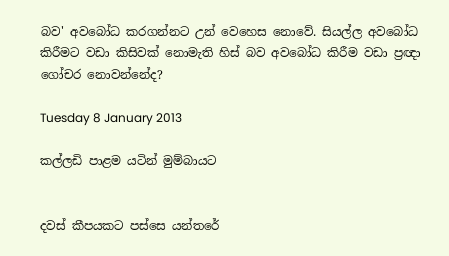බව' අවබෝධ කරගන්නට උන් වෙහෙස නොවේ. සියල්ල අවබෝධ කිරීමට වඩා කිසිවක් නොමැති හිස් බව අවබෝධ කිරීම වඩා ප්‍රඥා ගෝචර නොවන්නේද?

Tuesday 8 January 2013

කල්ලඩි පාළම යටින් මුම්බායට


දවස් කීපයකට පස්සෙ යන්තරේ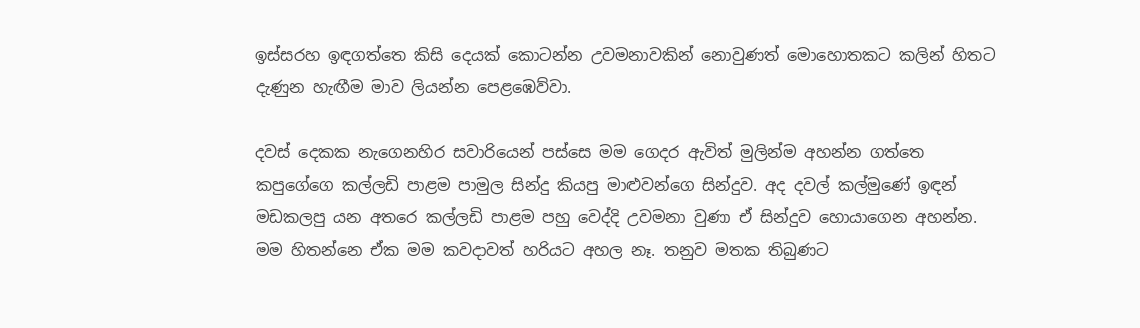ඉස්සරහ ඉඳගත්තෙ කිසි දෙයක් කොටන්න උවමනාවකින් නොවුණත් මොහොතකට කලින් හිතට දැණුන හැඟීම මාව ලියන්න පෙළඹෙව්වා.

දවස් දෙකක නැගෙනහිර සවාරියෙන් පස්සෙ මම ගෙදර ඇවිත් මුලින්ම අහන්න ගත්තෙ කපුගේගෙ කල්ලඩි පාළම පාමුල සින්දු කියපු මාළුවන්ගෙ සින්දුව. අද දවල් කල්මුණේ ඉඳන් මඩකලපු යන අතරෙ කල්ලඩි පාළම පහු වෙද්දි උවමනා වුණා ඒ සින්දුව හොයාගෙන අහන්න. මම හිතන්නෙ ඒක මම කවදාවත් හරියට අහල නෑ. තනුව මතක තිබුණට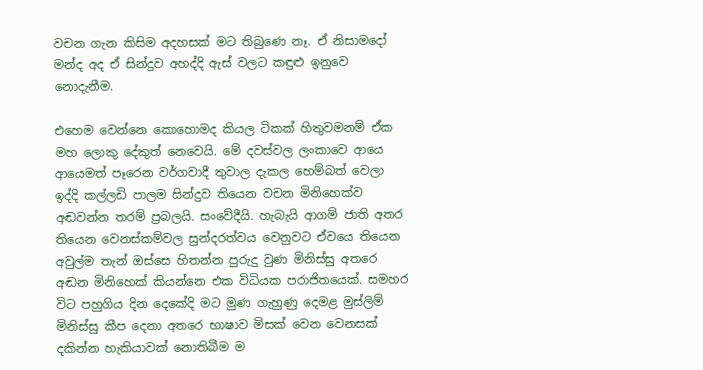වචන ගැන කිසිම අදහසක් මට තිබුණෙ නෑ. ඒ නිසාමදෝ මන්ද අද ඒ සින්දුව අහද්දි ඇස් වලට කඳුළු ඉනුවෙ නොදැනීම.

එහෙම වෙන්නෙ කොහොමද කියල ටිකක් හිතුවමනම් ඒක මහ ලොකු දේකුත් නෙවෙයි. මේ දවස්වල ලංකාවෙ ආයෙ ආයෙමත් පෑරෙන වර්ගවාදී තුවාල දැකල හෙම්බත් වෙලා ඉද්දි කල්ලඩි පාලම සින්දුව තියෙන වචන මිනිහෙක්ව අඬවන්න තරම් ප්‍රබලයි. සංවේදීයි. හැබැයි ආගම් ජාති අතර තියෙන වෙනස්කම්වල සුන්දරත්වය වෙනුවට ඒවයෙ තියෙන අවුල්ම තැන් ඔස්සෙ හිතන්න පුරුදු වුණ මිනිස්සු අතරෙ අඬන මිනිහෙක් කියන්නෙ එක විධියක පරාජිතයෙක්. සමහර විට පහුගිය දින දෙකේදි මට මුණ ගැහුණු දෙමළ මුස්ලිම් මිනිස්සු කීප දෙනා අතරෙ භාෂාව මිසක් වෙන වෙනසක් දකින්න හැකියාවක් නොතිබීම ම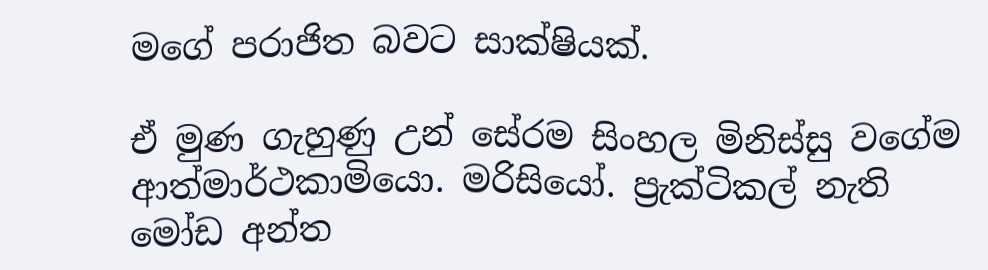මගේ පරාජිත බවට සාක්ෂියක්.

ඒ මුණ ගැහුණු උන් සේරම සිංහල මිනිස්සු වගේම ආත්මාර්ථකාමියො. මරිසියෝ. ප්‍රැක්ටිකල් නැති මෝඩ අන්ත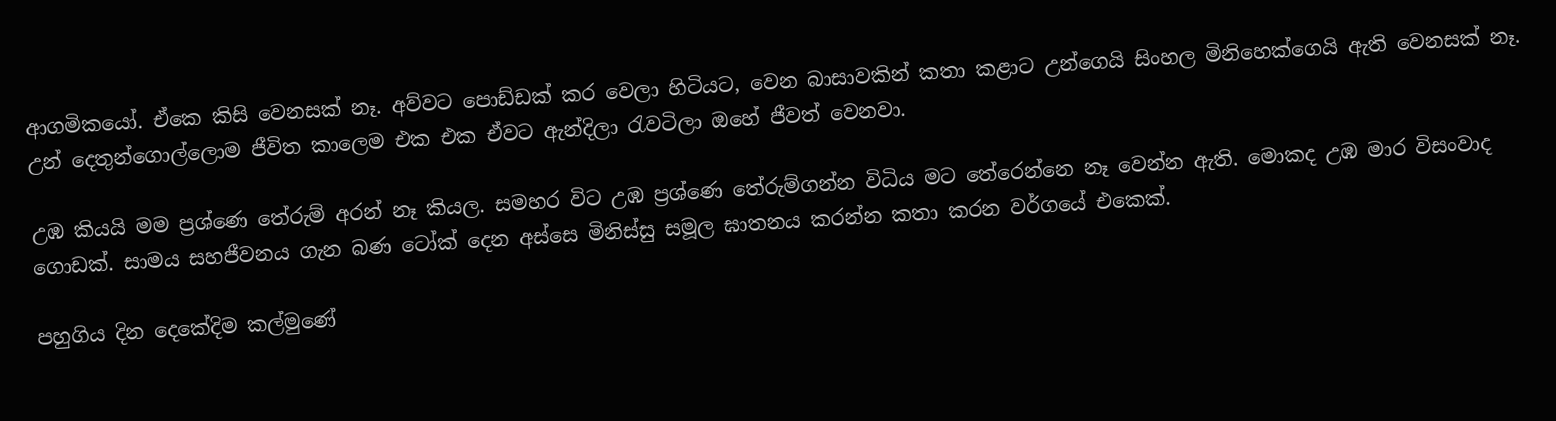ආගමිකයෝ. ඒකෙ කිසි වෙනසක් නෑ. අව්වට පොඩ්ඩක් කර වෙලා හිටියට, වෙන බාසාවකින් කතා කළාට උන්ගෙයි සිංහල මිනිහෙක්ගෙයි ඇති වෙනසක් නෑ. උන් දෙතුන්ගොල්ලොම ජීවිත කාලෙම එක එක ඒවට ඇන්දිලා රැවටිලා ඔහේ ජීවත් වෙනවා.

උඹ කියයි මම ප්‍රශ්ණෙ තේරුම් අරන් නෑ කියල. සමහර විට උඹ ප්‍රශ්ණෙ තේරුම්ගන්න විධිය මට තේරෙන්නෙ නෑ වෙන්න ඇති. මොකද උඹ මාර විසංවාද ගොඩක්. සාමය සහජීවනය ගැන බණ ටෝක් දෙන අස්සෙ මිනිස්සු සමූල ඝාතනය කරන්න කතා කරන වර්ගයේ එකෙක්.

පහුගිය දින දෙකේදිම කල්මුණේ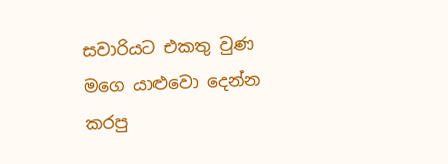සවාරියට එකතු වුණ මගෙ යාළුවො දෙන්න කරපු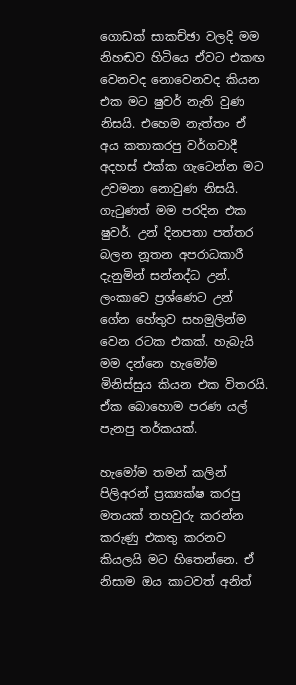ගොඩක් සාකච්ඡා වලදි මම නිහඬව හිටියෙ ඒවට එකඟ වෙනවද නොවෙනවද කියන එක මට ෂුවර් නැති වුණ නිසයි. එහෙම නැත්තං ඒ අය කතාකරපු වර්ගවාදී අදහස් එක්ක ගැටෙන්න මට උවමනා නොවුණ නිසයි. ගැටුණත් මම පරදින එක ෂුවර්. උන් දිනපතා පත්තර බලන නූතන අපරාධකාරී දැනුමින් සන්නද්ධ උන්. ලංකාවෙ ප්‍රශ්ණෙට උන් ගේන හේතුව සහමුලින්ම වෙන රටක එකක්. හැබැයි මම දන්නෙ හැමෝම මිනිස්සුය කියන එක විතරයි. ඒක බොහොම පරණ යල් පැනපු තර්කයක්.

හැමෝම තමන් කලින් පිලිඅරන් ප්‍රක්‍යක්ෂ කරපු මතයක් තහවුරු කරන්න කරුණු එකතු කරනව කියලයි මට හිතෙන්නෙ. ඒ නිසාම ඔය කාටවත් අනිත්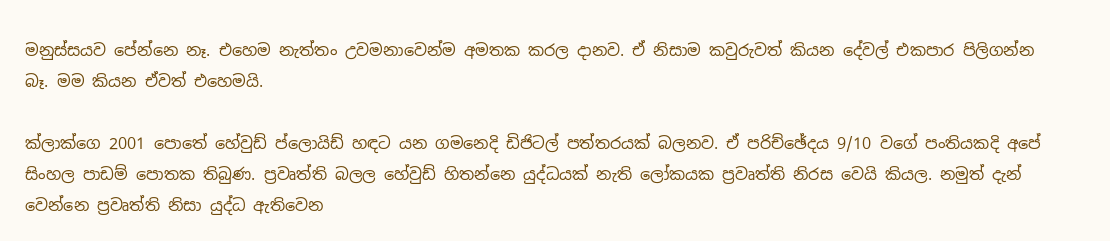මනුස්සයව පේන්නෙ නෑ. එහෙම නැත්තං උවමනාවෙන්ම අමතක කරල දානව. ඒ නිසාම කවුරුවත් කියන දේවල් එකපාර පිලිගන්න බෑ. මම කියන ඒවත් එහෙමයි.

ක්ලාක්ගෙ 2001 පොතේ හේවුඩ් ප්ලොයිඩ් හඳට යන ගමනෙදි ඩිජිටල් පත්තරයක් බලනව. ඒ පරිච්ඡේදය 9/10 වගේ පංතියකදි අපේ සිංහල පාඩම් පොතක තිබුණ. ප්‍රවෘත්ති බලල හේවුඩ් හිතන්නෙ යුද්ධයක් නැති ලෝකයක ප්‍රවෘත්ති නිරස වෙයි කියල. නමුත් දැන් වෙන්නෙ ප්‍රවෘත්ති නිසා යුද්ධ ඇතිවෙන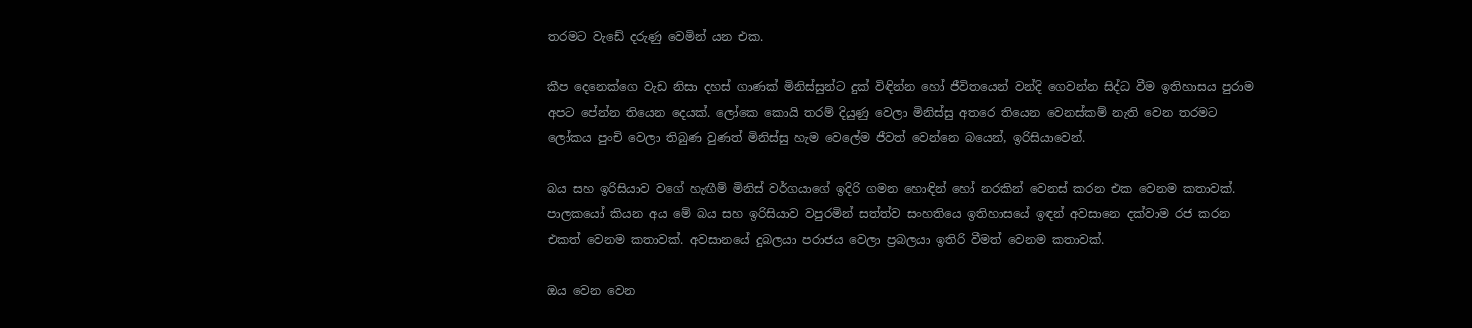තරමට වැඩේ දරුණු වෙමින් යන එක.

කීප දෙනෙක්ගෙ වැඩ නිසා දහස් ගාණක් මිනිස්සුන්ට දුක් විඳින්න හෝ ජීවිතයෙන් වන්දි ගෙවන්න සිද්ධ වීම ඉතිහාසය පුරාම අපට පේන්න තියෙන දෙයක්. ලෝකෙ කොයි තරම් දියුණු වෙලා මිනිස්සු අතරෙ තියෙන වෙනස්කම් නැති වෙන තරමට ලෝකය පුංචි වෙලා තිබුණ වුණත් මිනිස්සු හැම වෙලේම ජීවත් වෙන්නෙ බයෙන්, ඉරිසියාවෙන්.

බය සහ ඉරිසියාව වගේ හැඟීම් මිනිස් වර්ගයාගේ ඉදිරි ගමන හොඳින් හෝ නරකින් වෙනස් කරන එක වෙනම කතාවක්. පාලකයෝ කියන අය මේ බය සහ ඉරිසියාව වපුරමින් සත්ත්ව සංහතියෙ ඉතිහාසයේ ඉඳන් අවසානෙ දක්වාම රජ කරන එකත් වෙනම කතාවක්. අවසානයේ දුබලයා පරාජය වෙලා ප්‍රබලයා ඉතිරි වීමත් වෙනම කතාවක්.

ඔය වෙන වෙන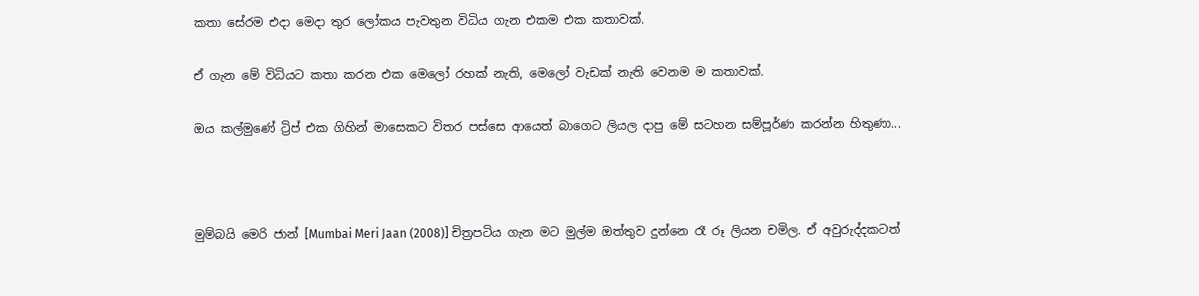කතා සේරම එදා මෙදා තුර ලෝකය පැවතුන විධිය ගැන එකම එක කතාවක්.

ඒ ගැන මේ විධියට කතා කරන එක මෙලෝ රහක් නැති, මෙලෝ වැඩක් නැති වෙනම ම කතාවක්.

ඔය කල්මුණේ ට්‍රිප් එක ගිහින් මාසෙකට විතර පස්සෙ ආයෙත් බාගෙට ලියල දාපු මේ සටහන සම්පූර්ණ කරන්න හිතුණා...



මුම්බයි මෙරි ජාන් [Mumbai Meri Jaan (2008)] චිත්‍රපටිය ගැන මට මුල්ම ඔත්තුව දුන්නෙ රෑ රූ ලියන චමිල. ඒ අවුරුද්දකටත්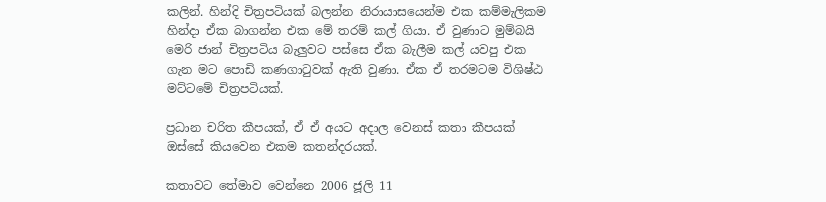කලින්. හින්දි චිත්‍රපටියක් බලන්න නිරායාසයෙන්ම එක කම්මැලිකම හින්දා ඒක බාගන්න එක මේ තරම් කල් ගියා. ඒ වුණාට මුම්බයි මෙරි ජාන් චිත්‍රපටිය බැලුවට පස්සෙ ඒක බැලීම කල් යවපු එක ගැන මට පොඩි කණගාටුවක් ඇති වුණා. ඒක ඒ තරමටම විශිෂ්ඨ මට්ටමේ චිත්‍රපටියක්.

ප්‍රධාන චරිත කීපයක්, ඒ ඒ අයට අදාල වෙනස් කතා කීපයක් ඔස්සේ කියවෙන එකම කතන්දරයක්.

කතාවට තේමාව වෙන්නෙ 2006 ජූලි 11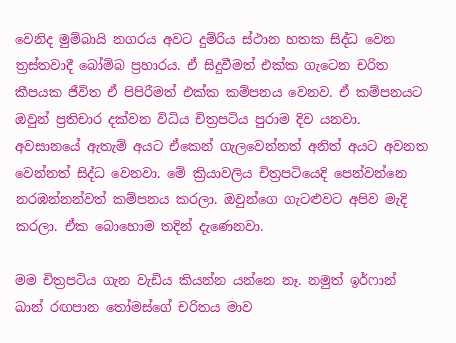වෙනිද මුම්බායි නගරය අවට දුම්රිය ස්ථාන හතක සිද්ධ වෙන ත්‍රස්තවාදී බෝම්බ ප්‍රහාරය. ඒ සිදුවීමත් එක්ක ගැටෙන චරිත කීපයක ජීවිත ඒ පිපිරීමත් එක්ක කම්පනය වෙනව. ඒ කම්පනයට ඔවුන් ප්‍රතිචාර දක්වන විධිය චිත්‍රපටිය පුරාම දිව යනවා. අවසානයේ ඇතැම් අයට ඒකෙන් ගැලවෙන්නත් අනිත් අයට අවනත වෙන්නත් සිද්ධ වෙනවා. මේ ක්‍රියාවලිය චිත්‍රපටියෙදි පෙන්වන්නෙ නරඹන්නන්වත් කම්පනය කරලා. ඔවුන්ගෙ ගැටළුවට අපිව මැදි කරලා. ඒක බොහොම තදින් දැණෙනවා.

මම චිත්‍රපටිය ගැන වැඩිය කියන්න යන්නෙ නෑ. නමුත් ඉර්ෆාන් ඛාන් රඟපාන තෝමස්ගේ චරිතය මාව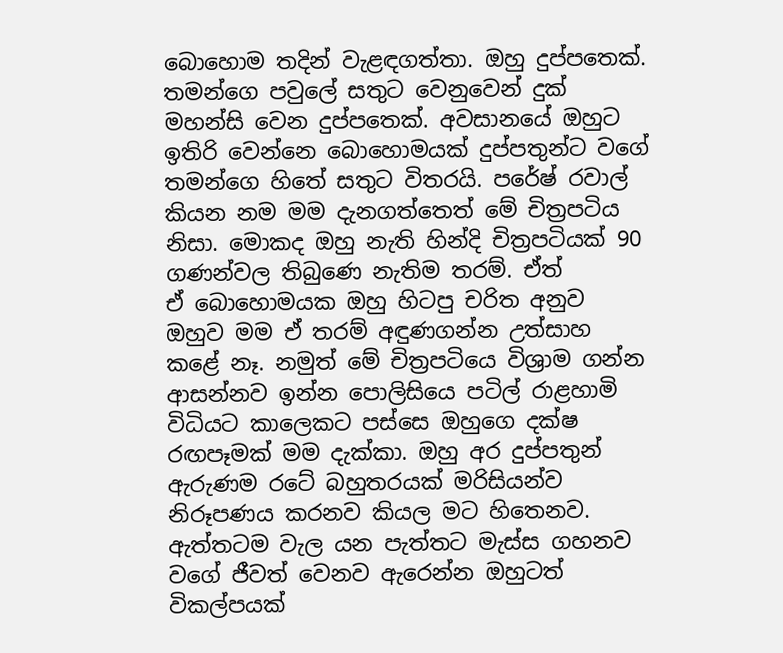බොහොම තදින් වැළඳගත්තා. ඔහු දුප්පතෙක්. තමන්ගෙ පවුලේ සතුට වෙනුවෙන් දුක් මහන්සි වෙන දුප්පතෙක්. අවසානයේ ඔහුට ඉතිරි වෙන්නෙ බොහොමයක් දුප්පතුන්ට වගේ තමන්ගෙ හිතේ සතුට විතරයි. පරේෂ් රවාල් කියන නම මම දැනගත්තෙත් මේ චිත්‍රපටිය නිසා. මොකද ඔහු නැති හින්දි චිත්‍රපටියක් 90 ගණන්වල තිබුණෙ නැතිම තරම්. ඒත් ඒ ‍බොහොමයක ඔහු හිටපු චරිත අනුව ඔහුව මම ඒ තරම් අඳුණගන්න උත්සාහ කළේ නෑ. නමුත් මේ චිත්‍රපටියෙ විශ්‍රාම ගන්න ආසන්නව ඉන්න පොලිසියෙ පටිල් රාළහාමි විධියට කාලෙකට පස්සෙ ඔහුගෙ දක්ෂ රඟපෑමක් මම දැක්කා. ඔහු අර දුප්පතුන් ඇරුණම රටේ බහුතරයක් මරිසියන්ව නිරූපණය කරනව කියල මට හිතෙනව. ඇත්තටම වැල යන පැත්තට මැස්ස ගහනව වගේ ජීවත් වෙනව ඇරෙන්න ඔහුටත් විකල්පයක්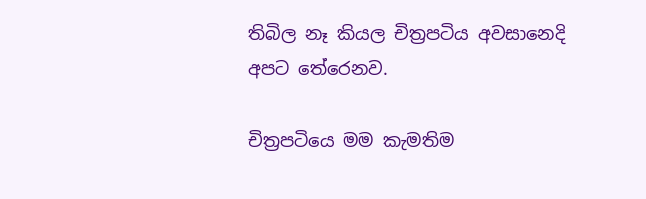තිබිල නෑ කියල චිත්‍රපටිය අවසානෙදි අපට තේරෙනව.

චිත්‍රපටියෙ මම කැමතිම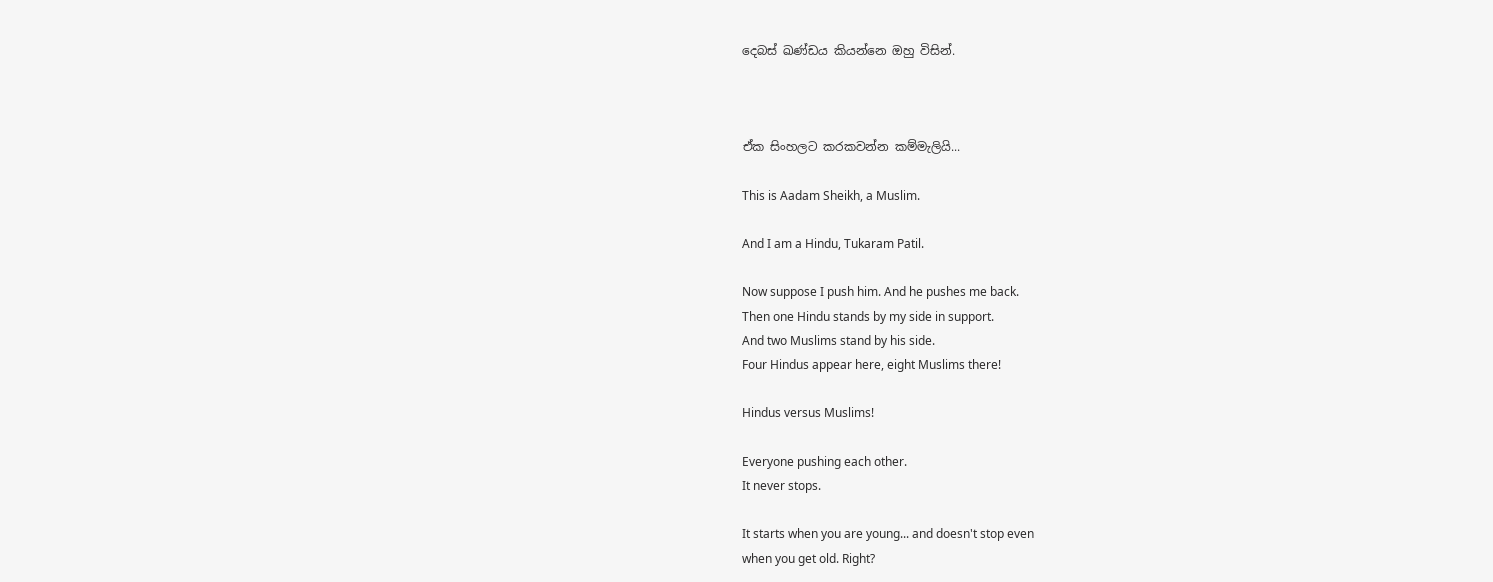දෙබස් ඛණ්ඩය කියන්නෙ ඔහු විසින්.



ඒක සිංහලට කරකවන්න කම්මැලියි...

This is Aadam Sheikh, a Muslim.

And I am a Hindu, Tukaram Patil.

Now suppose I push him. And he pushes me back.
Then one Hindu stands by my side in support.
And two Muslims stand by his side.
Four Hindus appear here, eight Muslims there!

Hindus versus Muslims!

Everyone pushing each other.
It never stops.

It starts when you are young... and doesn't stop even
when you get old. Right?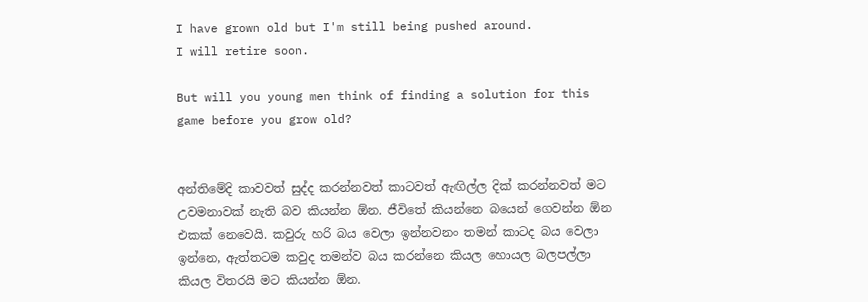I have grown old but I'm still being pushed around.
I will retire soon.

But will you young men think of finding a solution for this game before you grow old?


අන්තිමේදි කාවවත් සුද්ද කරන්නවත් කාටවත් ඇඟිල්ල දික් කරන්නවත් මට උවමනාවක් නැති බව කියන්න ඕන. ජීවිතේ කියන්නෙ බයෙන් ගෙවන්න ඕන එකක් නෙවෙයි. කවුරු හරි බය වෙලා ඉන්නවනං තමන් කාටද බය වෙලා ඉන්නෙ, ඇත්තටම කවුද තමන්ව බය කරන්නෙ කියල හොයල බලපල්ලා කියල විතරයි මට කියන්න ඕන.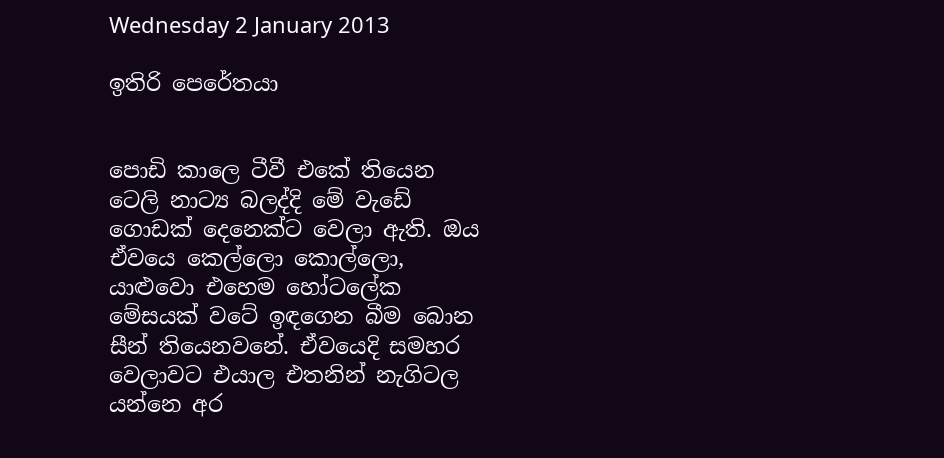Wednesday 2 January 2013

ඉතිරි පෙරේතයා


පොඩි කාලෙ ටීවී එකේ තියෙන ටෙලි නාට්‍ය බලද්දි මේ වැඩේ ගොඩක් දෙනෙක්ට වෙලා ඇති. ඔය ඒවයෙ කෙල්ලො කොල්ලො, යාළුවො එහෙම හෝටලේක මේසයක් වටේ ඉඳගෙන බීම බොන සීන් තියෙනවනේ. ඒවයෙදි සමහර වෙලාවට එයාල එතනින් නැගිටල යන්නෙ අර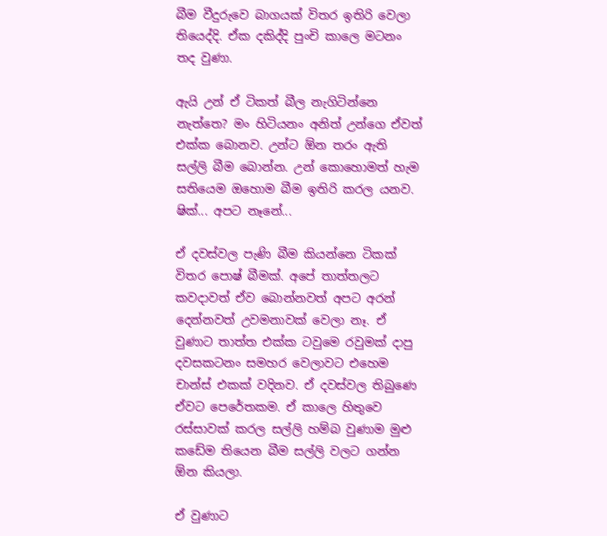බීම වීදුරුවෙ බාගයක් විතර ඉතිරි වෙලා තියෙද්දි. ඒක දකිද්දි පුංචි කාලෙ මටනං තද වුණා.

ඇයි උන් ඒ ටිකත් බීල නැගිටින්නෙ නැත්තෙ? මං හිටියනං අනිත් උන්ගෙ ඒවත් එක්ක බොනව. උන්ට ඕන තරං ඇති සල්ලි බීම බොන්න. උන් කො‍හොමත් හැම සතියෙම ඔහොම බීම ඉතිරි කරල යනව. ෂික්... අපට නෑනේ...

ඒ දවස්වල පැණි බීම කියන්නෙ ටිකක් විතර පොෂ් බීමක්. අපේ ‍තාත්තලට කවදාවත් ඒව බොන්නවත් අපට අරන් දෙන්නවත් උවමනාවක් වෙලා නෑ. ඒ වුණාට තාත්ත එක්ක ටවුමෙ රවුමක් දාපු දවසකටනං සමහර වෙලාවට එහෙම චාන්ස් එකක් වදිනව. ඒ දවස්වල තිබුණෙ ඒවට පෙරේතකම. ඒ කාලෙ හිතුවෙ රස්සාවක් කරල සල්ලි හම්බ වුණාම මුළු කඩේම තියෙන බීම සල්ලි වලට ගන්න ඕන කියලා.

ඒ වුණාට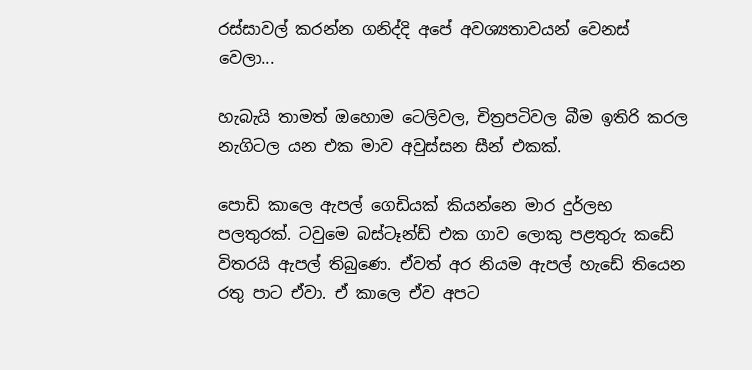රස්සාවල් කරන්න ගනිද්දි අපේ අවශ්‍යතාවයන් වෙනස් වෙලා...

හැබැයි තාමත් ඔහොම ටෙලිවල, චිත්‍රපටිවල බීම ඉතිරි කරල නැගිටල යන එක මාව අවුස්සන සීන් එකක්.

පොඩි කාලෙ ඇපල් ගෙඩියක් කියන්නෙ මාර දුර්ලභ පලතුරක්. ටවුමෙ බස්ටෑන්ඩ් එක ගාව ලොකු පළතුරු කඩේ විතරයි ඇපල් තිබුණෙ. ඒවත් අර නියම ඇපල් හැඩේ තියෙන රතු පාට ඒවා. ඒ කාලෙ ඒව අපට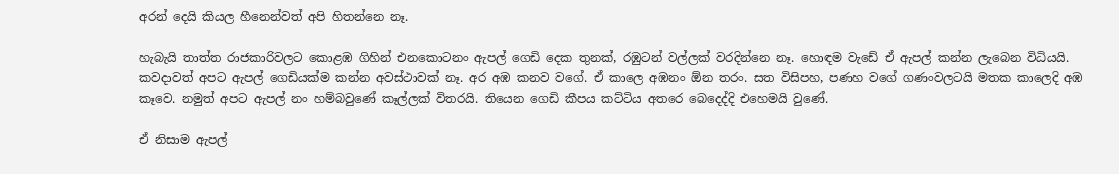අරන් දෙයි කියල හීනෙන්වත් අපි හිතන්නෙ නෑ.

හැබැයි තාත්ත රාජකාරිවලට කොළඹ ගිහින් එනකොටනං ඇපල් ගෙඩි දෙක තුනක්, රඹුටන් වල්ලක් වරදින්නෙ නෑ. හොඳම වැඩේ ඒ ඇපල් කන්න ලැබෙන විධියයි. කවදාවත් අපට ඇපල් ගෙඩියක්ම කන්න අවස්ථාවක් නෑ. අර අඹ කනව වගේ. ඒ කාලෙ අඹනං ඕන තරං. සත විසිපහ, පණහ වගේ ගණංවලටයි මතක කාලෙදි අඹ කෑවෙ. නමුත් අපට ඇපල් නං හම්බවුණේ කෑල්ලක් විතරයි. තියෙන ගෙඩි කීපය ‍කට්ටිය අතරෙ බෙදෙද්දි එහෙමයි වුණේ.

ඒ නිසාම ඇපල්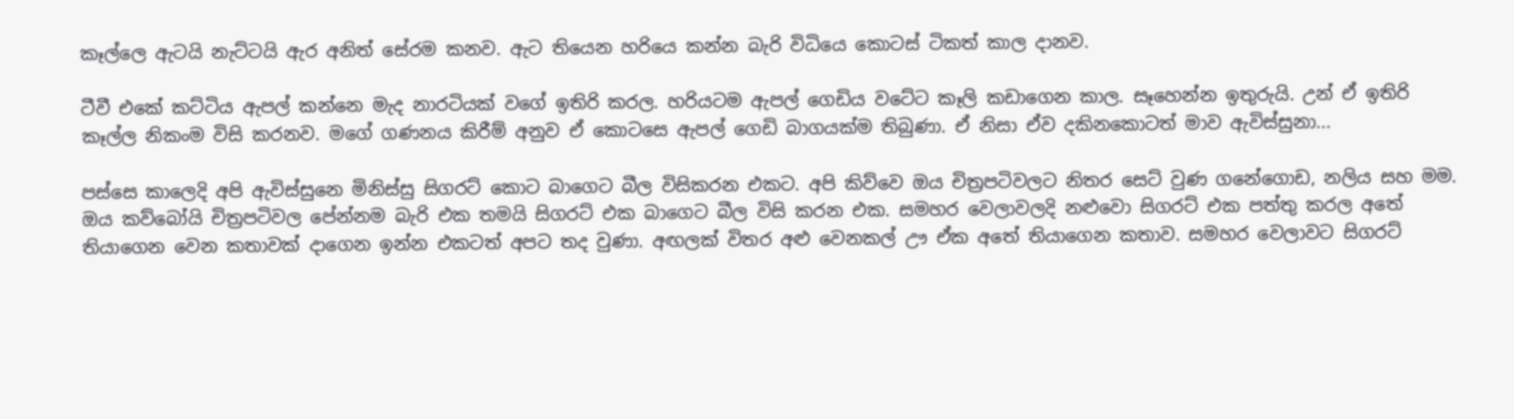කෑල්ලෙ ඇටයි නැට්ටයි ඇර අනිත් සේරම කනව. ඇට තියෙන හරියෙ කන්න බැරි විධියෙ කොටස් ටිකත් කාල දානව.

ටීවී එකේ කට්ටිය ඇපල් කන්නෙ මැද නාරටියක් වගේ ඉතිරි කරල. හරියටම ඇපල් ගෙඩිය වටේට කෑලි කඩාගෙන කාල. සෑහෙන්න ඉතුරුයි. උන් ඒ ඉතිරි කෑල්ල නිකංම විසි කරනව. මගේ ගණනය කිරීම් අනුව ඒ කොටසෙ ඇපල් ගෙඩි බාගයක්ම තිබුණා. ඒ නිසා ඒව දකිනකොටත් මාව ඇවිස්සුනා...

පස්සෙ කාලෙදි අපි ඇවිස්සුනෙ මිනිස්සු සිගරට් කොට බාගෙට බීල විසිකරන එකට. අපි කිව්වෙ ඔය චිත්‍රපටිවලට නිතර සෙට් වුණ ගනේගොඩ, නලිය සහ මම. ඔය කව්බෝයි චිත්‍රපටිවල පේන්නම බැරි එක තමයි සිගරට් එක බාගෙට බීල විසි කරන එක. සමහර වෙලාවලදි නළුවො සිගරට් එක පත්තු කරල අතේ තියාගෙන වෙන කතාවක් දාගෙන ඉන්න එකටත් අපට තද වුණා. අඟලක් විතර අළු වෙනකල් ඌ ඒක අතේ තියාගෙන කතාව. සමහර වෙලාවට සිගරට්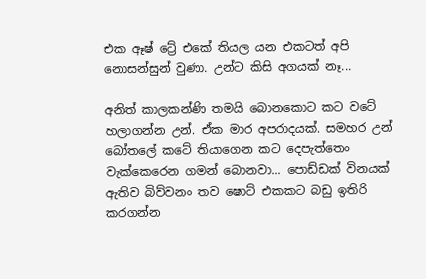එක ඈෂ් ට්‍රේ එකේ තියල යන එකටත් අපි නොසන්සුන් වුණා. උන්ට කිසි අගයක් නෑ...

අනිත් කාලකන්ණි තමයි බොනකොට කට වටේ හලාගන්න උන්. ඒක මාර අපරාදයක්. සමහර උන් බෝතලේ කටේ තියාගෙන කට දෙපැත්තෙං වැක්කෙරෙන ගමන් බොනවා... පොඩ්ඩක් විනයක් ඇතිව බිව්වනං තව ෂොට් එකකට බඩු ඉතිරි කරගන්න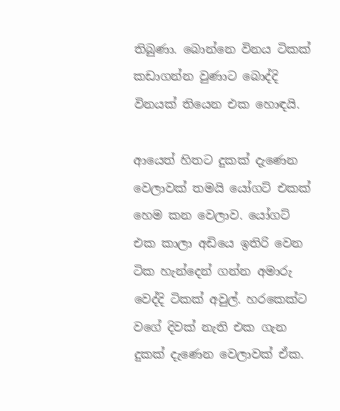තිබුණා. බොන්නෙ විනය ටිකක් කඩාගන්න වුණාට බොද්දි විනයක් තියෙන එක හොඳයි.

ආයෙත් හිතට දුකක් දැණෙන වෙලාවක් තමයි යෝගට් එකක් හෙම කන වෙලාව. යෝගට් එක කාලා අඩියෙ ඉතිරි වෙන ටික හැන්දෙන් ගන්න අමාරු වෙද්දි ටිකක් අවුල්. හරකෙක්ට වගේ දිවක් නැති එක ගැන දුකක් දැණෙන වෙලාවක් ඒක.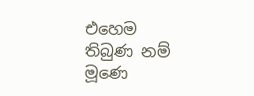එහෙම තිබුණ නම් මූණෙ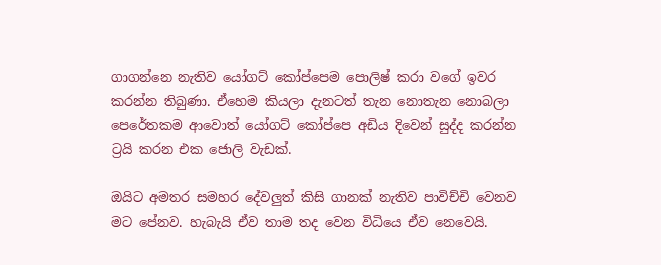ගාගන්නෙ නැතිව යෝගට් කෝප්පෙම පොලිෂ් කරා වගේ ඉවර කරන්න තිබුණා. ඒහෙම කියලා දැනටත් තැන නොතැන නොබලා පෙරේතකම ආවොත් යෝගට් කෝප්පෙ අඩිය දිවෙන් සුද්ද කරන්න ට්‍රයි කරන එක ජොලි වැඩක්.

ඔයිට අමතර සමහර දේවලුත් කිසි ගානක් නැතිව පාවිච්චි වෙනව මට පේනව. හැබැයි ඒව තාම තද වෙන විධියෙ ඒව නෙවෙයි.